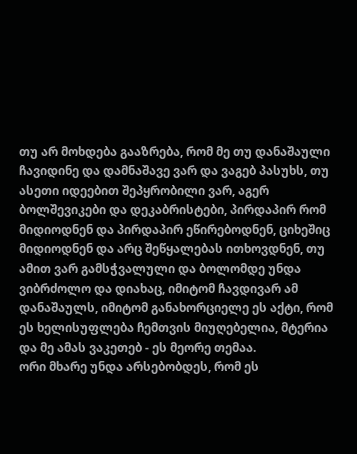თუ არ მოხდება გააზრება, რომ მე თუ დანაშაული ჩავიდინე და დამნაშავე ვარ და ვაგებ პასუხს, თუ ასეთი იდეებით შეპყრობილი ვარ, აგერ ბოლშევიკები და დეკაბრისტები, პირდაპირ რომ მიდიოდნენ და პირდაპირ ეწირებოდნენ, ციხეშიც მიდიოდნენ და არც შეწყალებას ითხოვდნენ, თუ ამით ვარ გამსჭვალული და ბოლომდე უნდა ვიბრძოლო და დიახაც, იმიტომ ჩავდივარ ამ დანაშაულს, იმიტომ განახორციელე ეს აქტი, რომ ეს ხელისუფლება ჩემთვის მიუღებელია, მტერია და მე ამას ვაკეთებ - ეს მეორე თემაა.
ორი მხარე უნდა არსებობდეს, რომ ეს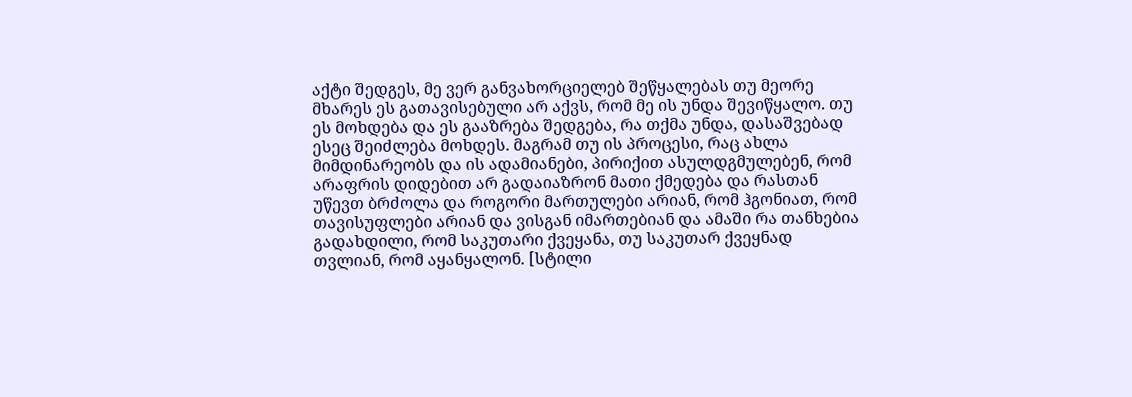აქტი შედგეს, მე ვერ განვახორციელებ შეწყალებას თუ მეორე მხარეს ეს გათავისებული არ აქვს, რომ მე ის უნდა შევიწყალო. თუ ეს მოხდება და ეს გააზრება შედგება, რა თქმა უნდა, დასაშვებად ესეც შეიძლება მოხდეს. მაგრამ თუ ის პროცესი, რაც ახლა მიმდინარეობს და ის ადამიანები, პირიქით ასულდგმულებენ, რომ არაფრის დიდებით არ გადაიაზრონ მათი ქმედება და რასთან უწევთ ბრძოლა და როგორი მართულები არიან, რომ ჰგონიათ, რომ თავისუფლები არიან და ვისგან იმართებიან და ამაში რა თანხებია გადახდილი, რომ საკუთარი ქვეყანა, თუ საკუთარ ქვეყნად თვლიან, რომ აყანყალონ. [სტილი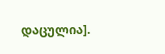დაცულია].